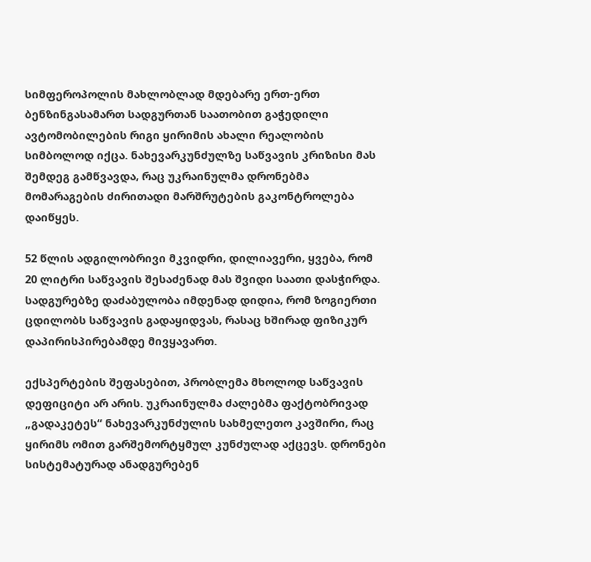სიმფეროპოლის მახლობლად მდებარე ერთ-ერთ ბენზინგასამართ სადგურთან საათობით გაჭედილი ავტომობილების რიგი ყირიმის ახალი რეალობის სიმბოლოდ იქცა. ნახევარკუნძულზე საწვავის კრიზისი მას შემდეგ გამწვავდა, რაც უკრაინულმა დრონებმა მომარაგების ძირითადი მარშრუტების გაკონტროლება დაიწყეს.

52 წლის ადგილობრივი მკვიდრი, დილიავერი, ყვება, რომ 20 ლიტრი საწვავის შესაძენად მას შვიდი საათი დასჭირდა. სადგურებზე დაძაბულობა იმდენად დიდია, რომ ზოგიერთი ცდილობს საწვავის გადაყიდვას, რასაც ხშირად ფიზიკურ დაპირისპირებამდე მივყავართ.

ექსპერტების შეფასებით, პრობლემა მხოლოდ საწვავის დეფიციტი არ არის. უკრაინულმა ძალებმა ფაქტობრივად „გადაკეტეს“ ნახევარკუნძულის სახმელეთო კავშირი, რაც ყირიმს ომით გარშემორტყმულ კუნძულად აქცევს. დრონები სისტემატურად ანადგურებენ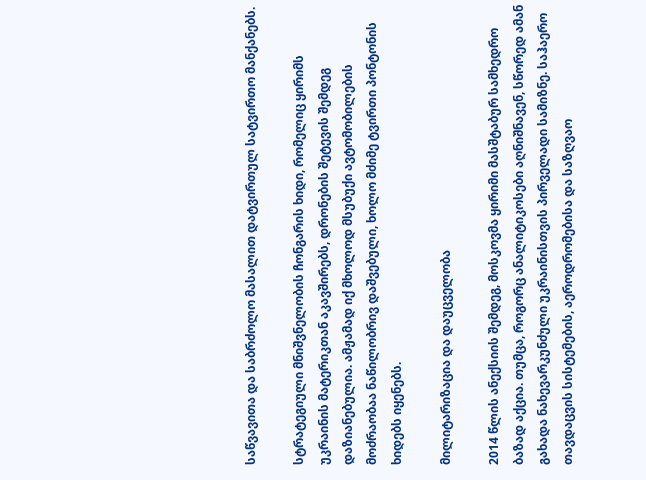საწვავითა და საბრძოლო მასალით დატვირთულ სატვირთო მანქანებს.

სტრატეგიული მნიშვნელობის ჩონგარის ხიდი, რომელიც ყირიმს უკრაინის მატერიკთან აკავშირებს, დრონების შეტევის შემდეგ დაზიანებულია. ამჟამად იქ მხოლოდ მსუბუქი ავტომობილების მოძრაობაა ნაწილობრივ დაშვებული, ხოლო მძიმე ტვირთი პონტონის ხიდებს იყენებს.

მილიტარიზაცია და დაუცველობა

2014 წლის ანექსიის შემდეგ, მოსკოვმა ყირიმი მასშტაბურ სამხედრო ბაზად აქცია. თუმცა, როგორც ანალიტიკოსები აღნიშნავენ, სწორედ ამან გახადა ნახევარკუნძული უკრაინისთვის პირველადი სამიზნე. საჰაერო თავდაცვის სისტემების, აეროდრომებისა და საზღვაო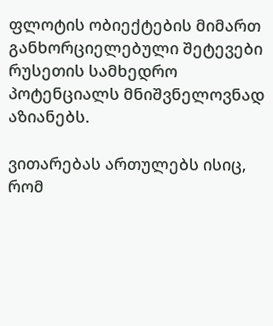ფლოტის ობიექტების მიმართ განხორციელებული შეტევები რუსეთის სამხედრო პოტენციალს მნიშვნელოვნად აზიანებს.

ვითარებას ართულებს ისიც, რომ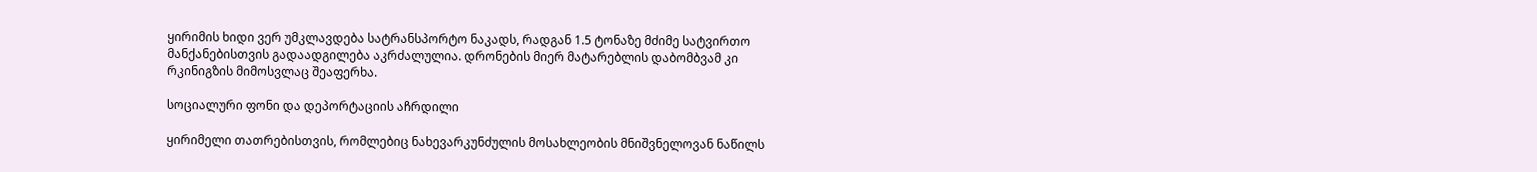ყირიმის ხიდი ვერ უმკლავდება სატრანსპორტო ნაკადს, რადგან 1.5 ტონაზე მძიმე სატვირთო მანქანებისთვის გადაადგილება აკრძალულია. დრონების მიერ მატარებლის დაბომბვამ კი რკინიგზის მიმოსვლაც შეაფერხა.

სოციალური ფონი და დეპორტაციის აჩრდილი

ყირიმელი თათრებისთვის, რომლებიც ნახევარკუნძულის მოსახლეობის მნიშვნელოვან ნაწილს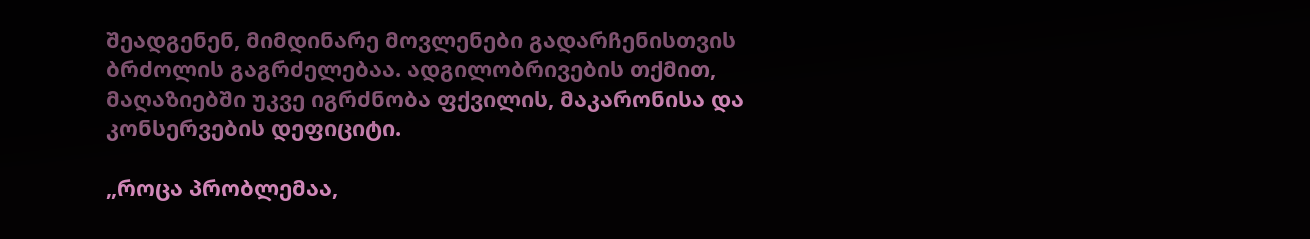შეადგენენ, მიმდინარე მოვლენები გადარჩენისთვის ბრძოლის გაგრძელებაა. ადგილობრივების თქმით, მაღაზიებში უკვე იგრძნობა ფქვილის, მაკარონისა და კონსერვების დეფიციტი.

„როცა პრობლემაა,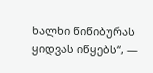ხალხი წიწიბურას ყიდვას იწყებს“, —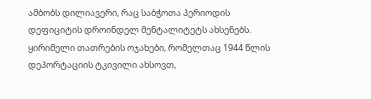ამბობს დილიავერი, რაც საბჭოთა პერიოდის დეფიციტის დროინდელ მენტალიტეტს ახსენებს. ყირიმელი თათრების ოჯახები, რომელთაც 1944 წლის დეპორტაციის ტკივილი ახსოვთ,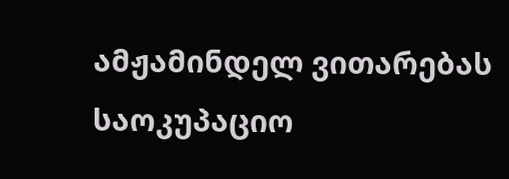ამჟამინდელ ვითარებას საოკუპაციო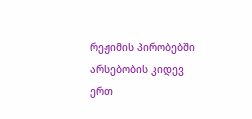რეჟიმის პირობებში არსებობის კიდევ ერთ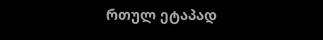რთულ ეტაპად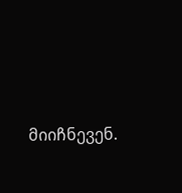მიიჩნევენ.